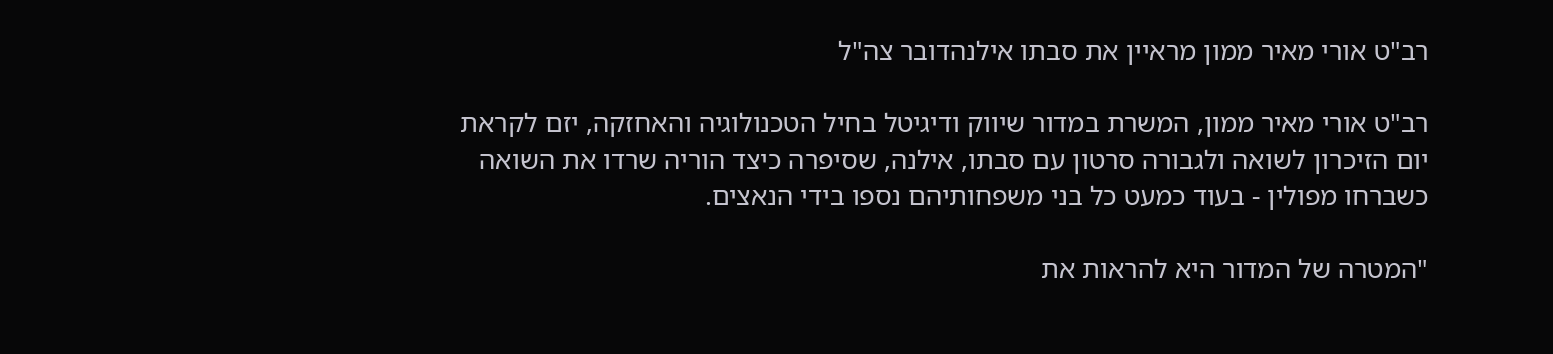רב"ט אורי מאיר ממון מראיין את סבתו אילנהדובר צה"ל

רב"ט אורי מאיר ממון, המשרת במדור שיווק ודיגיטל בחיל הטכנולוגיה והאחזקה, יזם לקראת יום הזיכרון לשואה ולגבורה סרטון עם סבתו, אילנה, שסיפרה כיצד הוריה שרדו את השואה כשברחו מפולין - בעוד כמעט כל בני משפחותיהם נספו בידי הנאצים.

"המטרה של המדור היא להראות את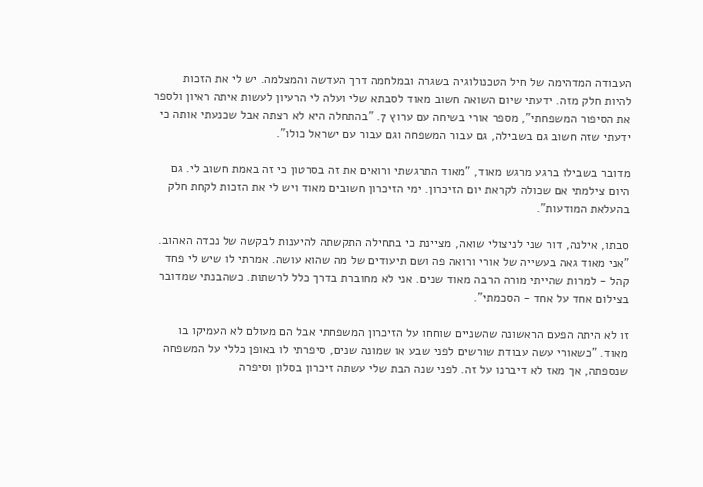העבודה המדהימה של חיל הטכנולוגיה בשגרה ובמלחמה דרך העדשה והמצלמה. יש לי את הזכות להיות חלק מזה. ידעתי שיום השואה חשוב מאוד לסבתא שלי ועלה לי הרעיון לעשות איתה ראיון ולספר את הסיפור המשפחתי", מספר אורי בשיחה עם ערוץ 7. "בהתחלה היא לא רצתה אבל שכנעתי אותה כי ידעתי שזה חשוב גם בשבילה, גם עבור המשפחה וגם עבור עם ישראל כולו".

מדובר בשבילו ברגע מרגש מאוד, "מאוד התרגשתי ורואים את זה בסרטון כי זה באמת חשוב לי. גם היום צילמתי אם שכולה לקראת יום הזיכרון. ימי הזיכרון חשובים מאוד ויש לי את הזכות לקחת חלק בהעלאת המודעות".

סבתו, אילנה, דור שני לניצולי שואה, מציינת כי בתחילה התקשתה להיענות לבקשה של נכדה האהוב. "אני מאוד גאה בעשייה של אורי ורואה פה ושם תיעודים של מה שהוא עושה. אמרתי לו שיש לי פחד קהל - למרות שהייתי מורה הרבה מאוד שנים. אני לא מחוברת בדרך כלל לרשתות. כשהבנתי שמדובר בצילום אחד על אחד - הסכמתי".

זו לא היתה הפעם הראשונה שהשניים שוחחו על הזיכרון המשפחתי אבל הם מעולם לא העמיקו בו מאוד. "כשאורי עשה עבודת שורשים לפני שבע או שמונה שנים, סיפרתי לו באופן כללי על המשפחה שנספתה, אך מאז לא דיברנו על זה. לפני שנה הבת שלי עשתה זיכרון בסלון וסיפרה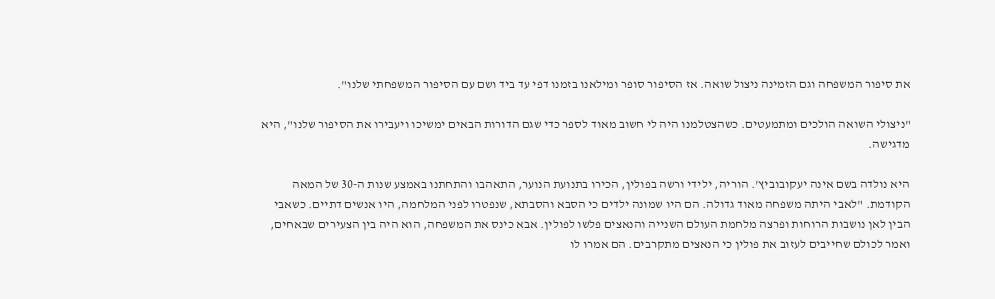את סיפור המשפחה וגם הזמינה ניצול שואה. אז הסיפור סופר ומילאנו בזמנו דפי עד ביד ושם עם הסיפור המשפחתי שלנו".

"ניצולי השואה הולכים ומתמעטים. כשהצטלמנו היה לי חשוב מאוד לספר כדי שגם הדורות הבאים ימשיכו ויעבירו את הסיפור שלנו", היא מדגישה.

היא נולדה בשם אינה יעקובוביץ'. הוריה, ילידי ורשה בפולין, הכירו בתנועת הנוער, התאהבו והתחתנו באמצע שנות ה-30 של המאה הקודמת. "לאבי היתה משפחה מאוד גדולה. הם היו שמונה ילדים כי הסבא והסבתא, שנפטרו לפני המלחמה, היו אנשים דתיים. כשאבי הבין לאן נושבות הרוחות ופרצה מלחמת העולם השנייה והנאצים פלשו לפולין. אבא כינס את המשפחה, הוא היה בין הצעירים שבאחים, ואמר לכולם שחייבים לעזוב את פולין כי הנאצים מתקרבים. הם אמרו לו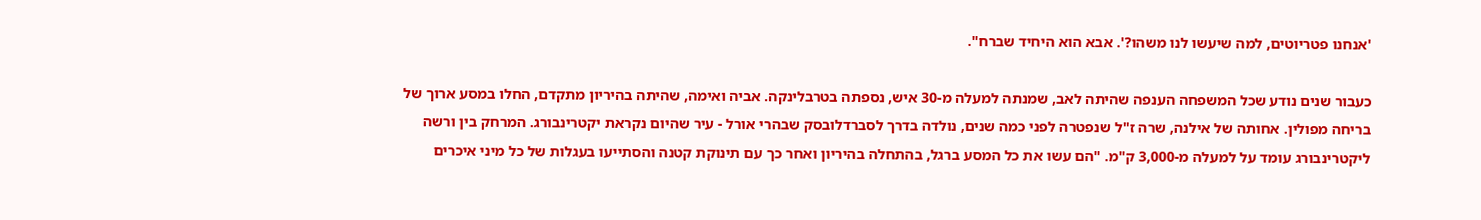'אנחנו פטריוטים, למה שיעשו לנו משהו?'. אבא הוא היחיד שברח".

כעבור שנים נודע שכל המשפחה הענפה שהיתה לאב, שמנתה למעלה מ-30 איש, נספתה בטרבלינקה. אביה ואימה, שהיתה בהיריון מתקדם, החלו במסע ארוך של בריחה מפולין. אחותה של אילנה, שרה ז"ל שנפטרה לפני כמה שנים, נולדה בדרך לסברדלובסק שבהרי אורל - עיר שהיום נקראת יקטרינבורג. המרחק בין ורשה ליקטרינבורג עומד על למעלה מ-3,000 ק"מ. "הם עשו את כל המסע ברגל, בהתחלה בהיריון ואחר כך עם תינוקת קטנה והסתייעו בעגלות של כל מיני איכרים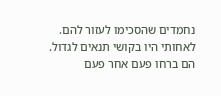נחמדים שהסכימו לעזור להם. לאחותי היו בקושי תנאים לגדול. הם ברחו פעם אחר פעם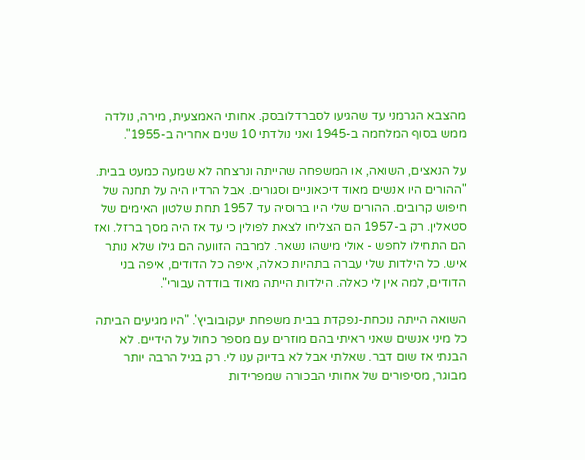מהצבא הגרמני עד שהגיעו לסברדלובסק. אחותי האמצעית, מירה, נולדה ממש בסוף המלחמה ב-1945 ואני נולדתי 10 שנים אחריה ב-1955".

על הנאצים, השואה, או המשפחה שהייתה ונרצחה לא שמעה כמעט בבית. "ההורים היו אנשים מאוד דיכאוניים וסגורים. אבל הרדיו היה על תחנה של חיפוש קרובים. ההורים שלי היו ברוסיה עד 1957 תחת שלטון האימים של סטאלין. רק ב-1957 הם הצליחו לצאת לפולין כי עד אז היה מסך ברזל. ואז הם התחילו לחפש - אולי מישהו נשאר. למרבה הזוועה הם גילו שלא נותר איש. כל הילדות שלי עברה בתהיות כאלה, איפה כל הדודים, איפה בני הדודים, למה אין לי כאלה. הילדות הייתה מאוד בודדה עבורי".

השואה הייתה נוכחת-נפקדת בבית משפחת יעקובוביץ'. "היו מגיעים הביתה כל מיני אנשים שאני ראיתי בהם מוזרים עם מספר כחול על הידיים. לא הבנתי אז שום דבר. שאלתי אבל לא בדיוק ענו לי. רק בגיל הרבה יותר מבוגר, מסיפורים של אחותי הבכורה שמפרידות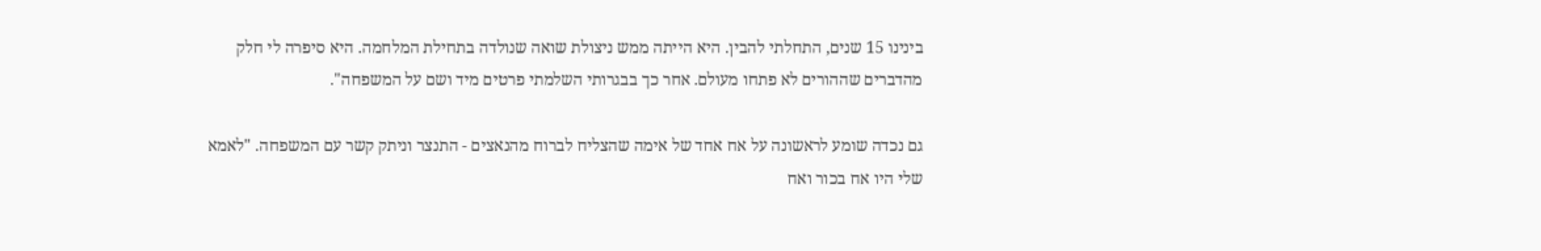בינינו 15 שנים, התחלתי להבין. היא הייתה ממש ניצולת שואה שנולדה בתחילת המלחמה. היא סיפרה לי חלק מהדברים שההורים לא פתחו מעולם. אחר כך בבגרותי השלמתי פרטים מיד ושם על המשפחה".

גם נכדה שומע לראשונה על אח אחד של אימה שהצליח לברוח מהנאצים - התנצר וניתק קשר עם המשפחה. "לאמא שלי היו אח בכור ואח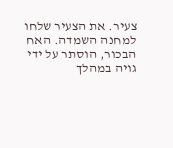צעיר. את הצעיר שלחו למחנה השמדה. האח הבכור, הוסתר על ידי גויה במהלך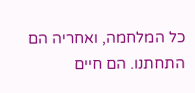כל המלחמה, ואחריה הם התחתנו. הם חיים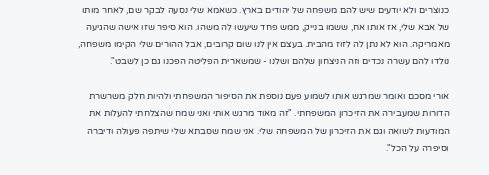כנוצרים ולא יודעים שיש להם משפחה של יהודים בארץ. כשאמא שלי נסעה לבקר שם, לאחר מותו של אבא שלי, אז אותו אח, ששמו בנייק, ממש פחד שיעשו לה משהו. הוא סיפר שזו אישה שהגיעה מאמריקה. הוא לא נתן לה לזוז מהבית. בעצם אין לנו שום קרובים, אבל ההורים שלי הקימו משפחה, נולדו להם עשרה נכדים וזה הניצחון שלהם ושלנו - שמשארית הפליטה הפכנו גם כן לשבט".

אורי מסכם ואומר שמרגש אותו לשמוע פעם נוספת את הסיפור המשפחתי ולהיות חלק משרשרת הדורות שמעבירה את הזיכרון המשפחתי. "זה מאוד מרגש אותי ואני שמח שהצלחתי להעלות את המודעות לשואה וגם את הזיכרון של המשפחה שלי. אני שמח שסבתא שלי שיתפה פעולה ודיברה וסיפרה על הכל".